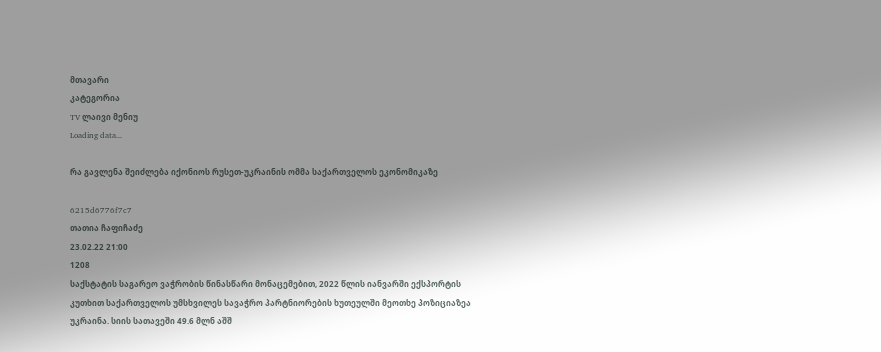მთავარი
კატეგორია
TV ლაივი მენიუ
Loading data...

რა გავლენა შეიძლება იქონიოს რუსეთ-უკრაინის ომმა საქართველოს ეკონომიკაზე

6215d6776f7c7
თათია ჩაფიჩაძე
23.02.22 21:00
1208
საქსტატის საგარეო ვაჭრობის წინასწარი მონაცემებით, 2022 წლის იანვარში ექსპორტის კუთხით საქართველოს უმსხვილეს სავაჭრო პარტნიორების ხუთეულში მეოთხე პოზიციაზეა უკრაინა. სიის სათავეში 49.6 მლნ აშშ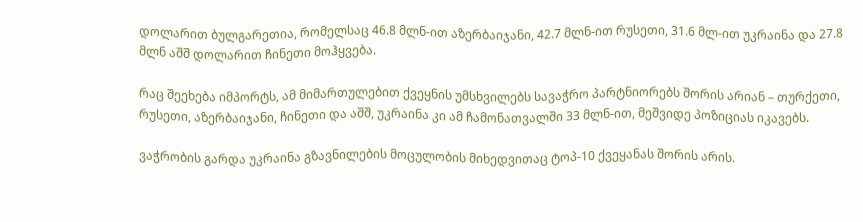დოლარით ბულგარეთია, რომელსაც 46.8 მლნ-ით აზერბაიჯანი, 42.7 მლნ-ით რუსეთი, 31.6 მლ-ით უკრაინა და 27.8 მლნ აშშ დოლარით ჩინეთი მოჰყვება.

რაც შეეხება იმპორტს, ამ მიმართულებით ქვეყნის უმსხვილებს სავაჭრო პარტნიორებს შორის არიან – თურქეთი, რუსეთი, აზერბაიჯანი, ჩინეთი და აშშ, უკრაინა კი ამ ჩამონათვალში 33 მლნ-ით, მეშვიდე პოზიციას იკავებს.

ვაჭრობის გარდა უკრაინა გზავნილების მოცულობის მიხედვითაც ტოპ-10 ქვეყანას შორის არის.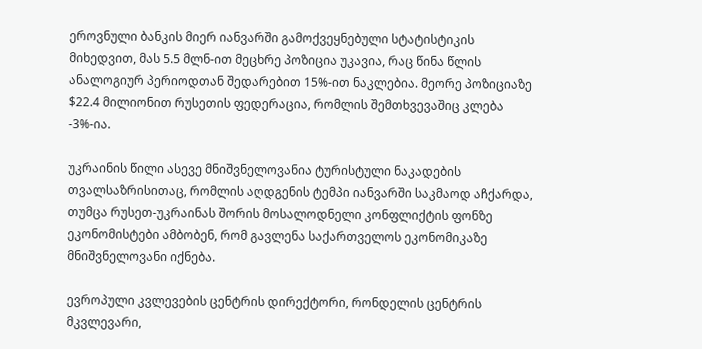ეროვნული ბანკის მიერ იანვარში გამოქვეყნებული სტატისტიკის მიხედვით, მას 5.5 მლნ-ით მეცხრე პოზიცია უკავია, რაც წინა წლის ანალოგიურ პერიოდთან შედარებით 15%-ით ნაკლებია. მეორე პოზიციაზე $22.4 მილიონით რუსეთის ფედერაცია, რომლის შემთხვევაშიც კლება -3%-ია.

უკრაინის წილი ასევე მნიშვნელოვანია ტურისტული ნაკადების თვალსაზრისითაც, რომლის აღდგენის ტემპი იანვარში საკმაოდ აჩქარდა, თუმცა რუსეთ-უკრაინას შორის მოსალოდნელი კონფლიქტის ფონზე ეკონომისტები ამბობენ, რომ გავლენა საქართველოს ეკონომიკაზე მნიშვნელოვანი იქნება.

ევროპული კვლევების ცენტრის დირექტორი, რონდელის ცენტრის მკვლევარი,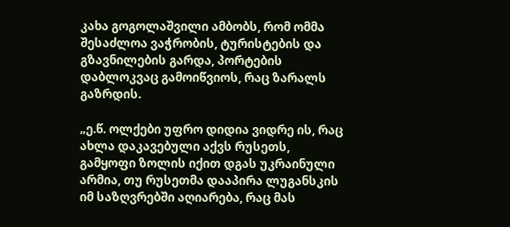კახა გოგოლაშვილი ამბობს, რომ ომმა შესაძლოა ვაჭრობის, ტურისტების და გზავნილების გარდა, პორტების დაბლოკვაც გამოიწვიოს, რაც ზარალს გაზრდის.

„ე.წ. ოლქები უფრო დიდია ვიდრე ის, რაც ახლა დაკავებული აქვს რუსეთს, გამყოფი ზოლის იქით დგას უკრაინული არმია, თუ რუსეთმა დააპირა ლუგანსკის იმ საზღვრებში აღიარება, რაც მას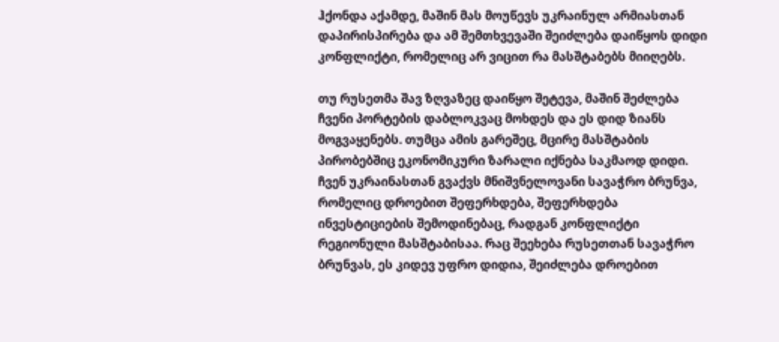ჰქონდა აქამდე, მაშინ მას მოუწევს უკრაინულ არმიასთან დაპირისპირება და ამ შემთხვევაში შეიძლება დაიწყოს დიდი კონფლიქტი, რომელიც არ ვიცით რა მასშტაბებს მიიღებს.

თუ რუსეთმა შავ ზღვაზეც დაიწყო შეტევა, მაშინ შეძლება ჩვენი პორტების დაბლოკვაც მოხდეს და ეს დიდ ზიანს მოგვაყენებს. თუმცა ამის გარეშეც, მცირე მასშტაბის პირობებშიც ეკონომიკური ზარალი იქნება საკმაოდ დიდი. ჩვენ უკრაინასთან გვაქვს მნიშვნელოვანი სავაჭრო ბრუნვა, რომელიც დროებით შეფერხდება, შეფერხდება ინვესტიციების შემოდინებაც, რადგან კონფლიქტი რეგიონული მასშტაბისაა. რაც შეეხება რუსეთთან სავაჭრო ბრუნვას, ეს კიდევ უფრო დიდია, შეიძლება დროებით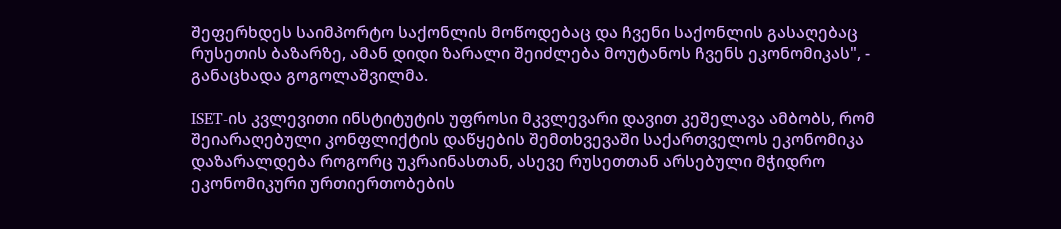შეფერხდეს საიმპორტო საქონლის მოწოდებაც და ჩვენი საქონლის გასაღებაც რუსეთის ბაზარზე, ამან დიდი ზარალი შეიძლება მოუტანოს ჩვენს ეკონომიკას", - განაცხადა გოგოლაშვილმა.

ISET-ის კვლევითი ინსტიტუტის უფროსი მკვლევარი დავით კეშელავა ამბობს, რომ შეიარაღებული კონფლიქტის დაწყების შემთხვევაში საქართველოს ეკონომიკა დაზარალდება როგორც უკრაინასთან, ასევე რუსეთთან არსებული მჭიდრო ეკონომიკური ურთიერთობების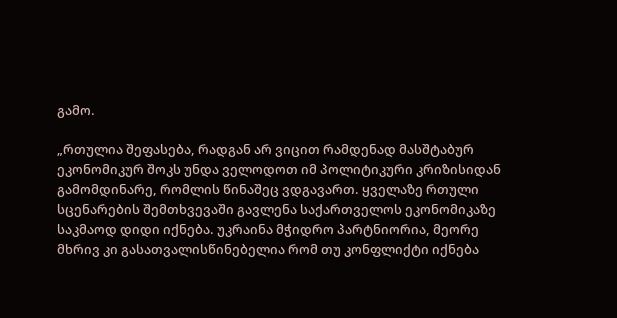გამო.

„რთულია შეფასება, რადგან არ ვიცით რამდენად მასშტაბურ ეკონომიკურ შოკს უნდა ველოდოთ იმ პოლიტიკური კრიზისიდან გამომდინარე, რომლის წინაშეც ვდგავართ. ყველაზე რთული სცენარების შემთხვევაში გავლენა საქართველოს ეკონომიკაზე საკმაოდ დიდი იქნება. უკრაინა მჭიდრო პარტნიორია, მეორე მხრივ კი გასათვალისწინებელია რომ თუ კონფლიქტი იქნება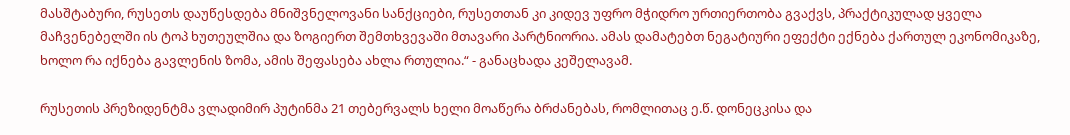მასშტაბური, რუსეთს დაუწესდება მნიშვნელოვანი სანქციები, რუსეთთან კი კიდევ უფრო მჭიდრო ურთიერთობა გვაქვს, პრაქტიკულად ყველა მაჩვენებელში ის ტოპ ხუთეულშია და ზოგიერთ შემთხვევაში მთავარი პარტნიორია. ამას დამატებთ ნეგატიური ეფექტი ექნება ქართულ ეკონომიკაზე, ხოლო რა იქნება გავლენის ზომა, ამის შეფასება ახლა რთულია.“ - განაცხადა კეშელავამ.

რუსეთის პრეზიდენტმა ვლადიმირ პუტინმა 21 თებერვალს ხელი მოაწერა ბრძანებას, რომლითაც ე.წ. დონეცკისა და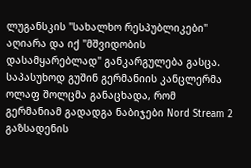ლუგანსკის "სახალხო რესპუბლიკები" აღიარა და იქ "მშვიდობის დასამყარებლად" განკარგულება გასცა. საპასუხოდ გუშინ გერმანიის კანცლერმა ოლაფ შოლცმა განაცხადა, რომ გერმანიამ გადადგა ნაბიჯები Nord Stream 2 გაზსადენის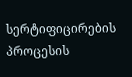სერტიფიცირების პროცესის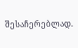შესაჩერებლად.